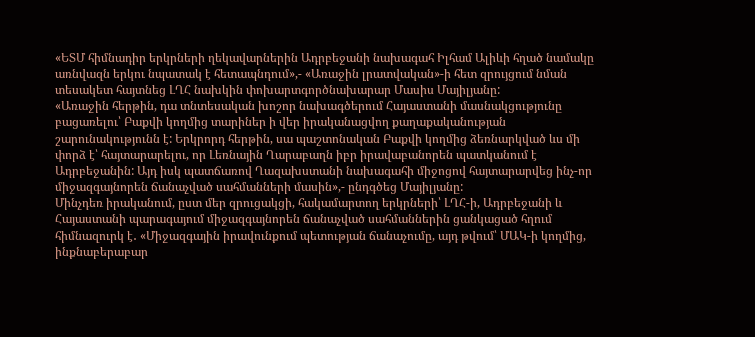«ԵՏՄ հիմնադիր երկրների ղեկավարներին Ադրբեջանի նախագահ Իլհամ Ալիևի հղած նամակը առնվազն երկու նպատակ է հետապնդում»,- «Առաջին լրատվական»-ի հետ զրույցում նման տեսակետ հայտնեց ԼՂՀ նախկին փոխարտգործնախարար Մասիս Մայիլյանը:
«Առաջին հերթին, դա տնտեսական խոշոր նախագծերում Հայաստանի մասնակցությունը բացառելու՝ Բաքվի կողմից տարիներ ի վեր իրականացվող քաղաքականության շարունակությունն է: Երկրորդ հերթին, սա պաշտոնական Բաքվի կողմից ձեռնարկված ևս մի փորձ է՝ հայտարարելու, որ Լեռնային Ղարաբաղն իբր իրավաբանորեն պատկանում է Ադրբեջանին: Այդ իսկ պատճառով Ղազախստանի նախագահի միջոցով հայտարարվեց ինչ-որ միջազգայնորեն ճանաչված սահմանների մասին»,- ընդգծեց Մայիլյանը:
Մինչդեռ իրականում, ըստ մեր զրուցակցի, հակամարտող երկրների՝ ԼՂՀ-ի, Ադրբեջանի և Հայաստանի պարագայում միջազգայնորեն ճանաչված սահմաններին ցանկացած հղում հիմնազուրկ է․ «Միջազգային իրավունքում պետության ճանաչումը, այդ թվում՝ ՄԱԿ-ի կողմից, ինքնաբերաբար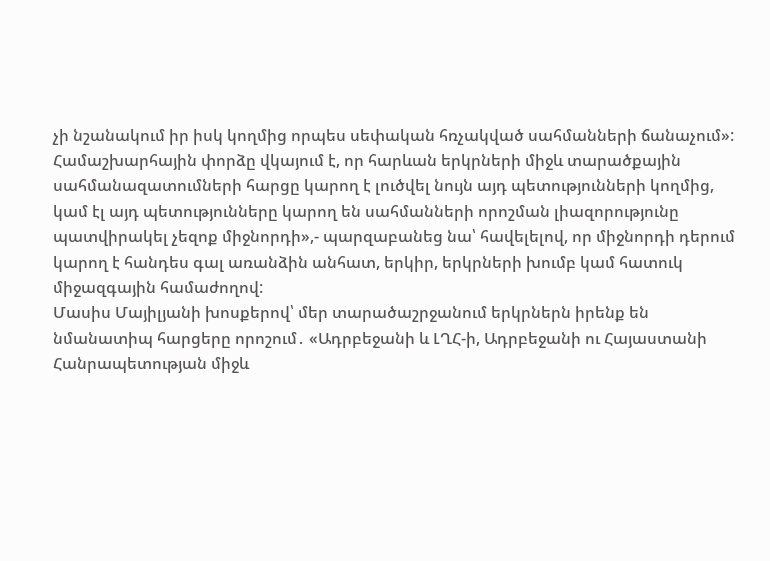չի նշանակում իր իսկ կողմից որպես սեփական հռչակված սահմանների ճանաչում»:
Համաշխարհային փորձը վկայում է, որ հարևան երկրների միջև տարածքային սահմանազատումների հարցը կարող է լուծվել նույն այդ պետությունների կողմից, կամ էլ այդ պետությունները կարող են սահմանների որոշման լիազորությունը պատվիրակել չեզոք միջնորդի»,- պարզաբանեց նա՝ հավելելով, որ միջնորդի դերում կարող է հանդես գալ առանձին անհատ, երկիր, երկրների խումբ կամ հատուկ միջազգային համաժողով:
Մասիս Մայիլյանի խոսքերով՝ մեր տարածաշրջանում երկրներն իրենք են նմանատիպ հարցերը որոշում․ «Ադրբեջանի և ԼՂՀ-ի, Ադրբեջանի ու Հայաստանի Հանրապետության միջև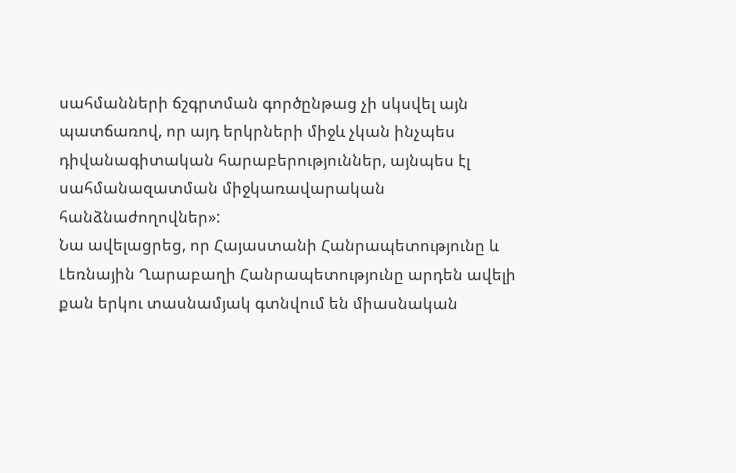սահմանների ճշգրտման գործընթաց չի սկսվել այն պատճառով, որ այդ երկրների միջև չկան ինչպես դիվանագիտական հարաբերություններ, այնպես էլ սահմանազատման միջկառավարական հանձնաժողովներ»:
Նա ավելացրեց, որ Հայաստանի Հանրապետությունը և Լեռնային Ղարաբաղի Հանրապետությունը արդեն ավելի քան երկու տասնամյակ գտնվում են միասնական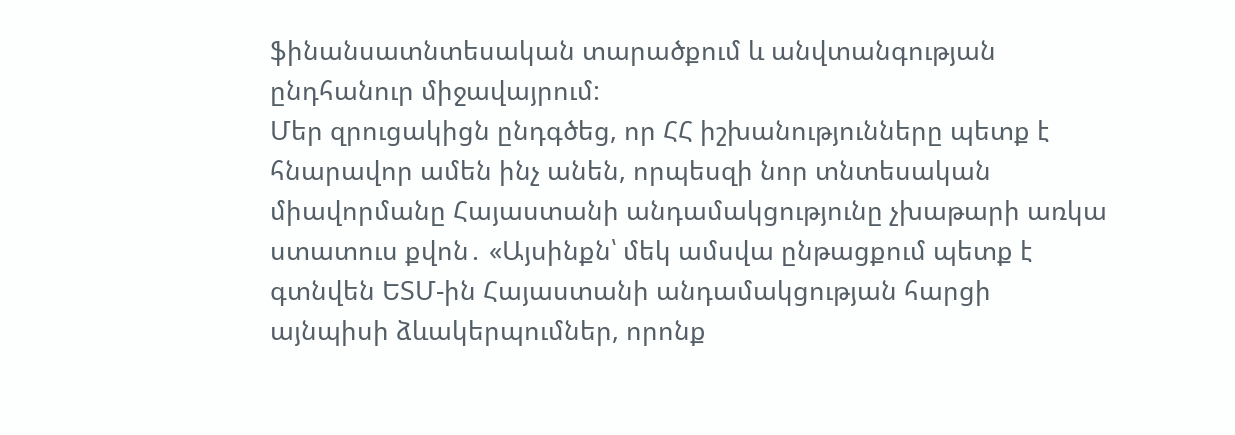ֆինանսատնտեսական տարածքում և անվտանգության ընդհանուր միջավայրում:
Մեր զրուցակիցն ընդգծեց, որ ՀՀ իշխանությունները պետք է հնարավոր ամեն ինչ անեն, որպեսզի նոր տնտեսական միավորմանը Հայաստանի անդամակցությունը չխաթարի առկա ստատուս քվոն․ «Այսինքն՝ մեկ ամսվա ընթացքում պետք է գտնվեն ԵՏՄ-ին Հայաստանի անդամակցության հարցի այնպիսի ձևակերպումներ, որոնք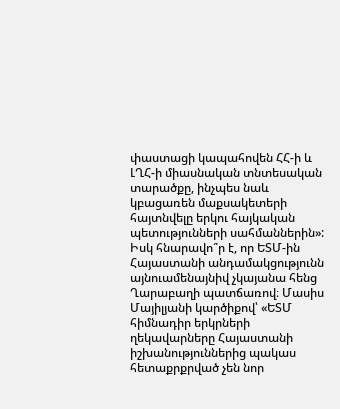փաստացի կապահովեն ՀՀ-ի և ԼՂՀ-ի միասնական տնտեսական տարածքը, ինչպես նաև կբացառեն մաքսակետերի հայտնվելը երկու հայկական պետությունների սահմաններին»:
Իսկ հնարավո՞ր է, որ ԵՏՄ-ին Հայաստանի անդամակցությունն այնուամենայնիվ չկայանա հենց Ղարաբաղի պատճառով։ Մասիս Մայիլյանի կարծիքով՝ «ԵՏՄ հիմնադիր երկրների ղեկավարները Հայաստանի իշխանություններից պակաս հետաքրքրված չեն նոր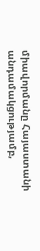միավորմանը Հայաստանի անդամակցությամբ,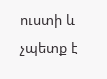ուստի և չպետք է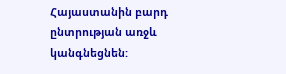Հայաստանին բարդ ընտրության առջև կանգնեցնեն: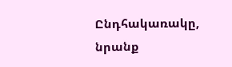Ընդհակառակը, նրանք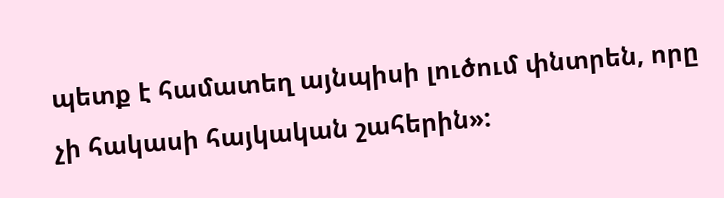պետք է համատեղ այնպիսի լուծում փնտրեն, որը չի հակասի հայկական շահերին»: